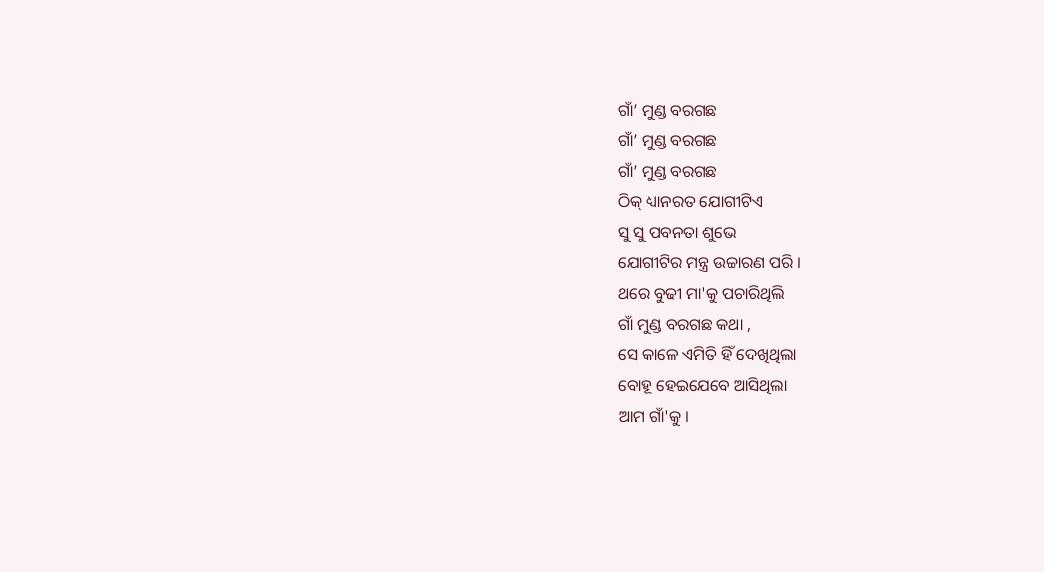ଗାଁ’ ମୁଣ୍ଡ ବରଗଛ
ଗାଁ’ ମୁଣ୍ଡ ବରଗଛ
ଗାଁ’ ମୁଣ୍ଡ ବରଗଛ
ଠିକ୍ ଧ୍ୟାନରତ ଯୋଗୀଟିଏ
ସୁ ସୁ ପବନତା ଶୁଭେ
ଯୋଗୀଟିର ମନ୍ତ୍ର ଉଚ୍ଚାରଣ ପରି ।
ଥରେ ବୁଢୀ ମା'କୁ ପଚାରିଥିଲି
ଗାଁ ମୁଣ୍ଡ ବରଗଛ କଥା ,
ସେ କାଳେ ଏମିତି ହିଁ ଦେଖିଥିଲା
ବୋହୂ ହେଇଯେବେ ଆସିଥିଲା
ଆମ ଗାଁ'କୁ ।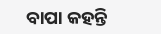ବାପା କହନ୍ତି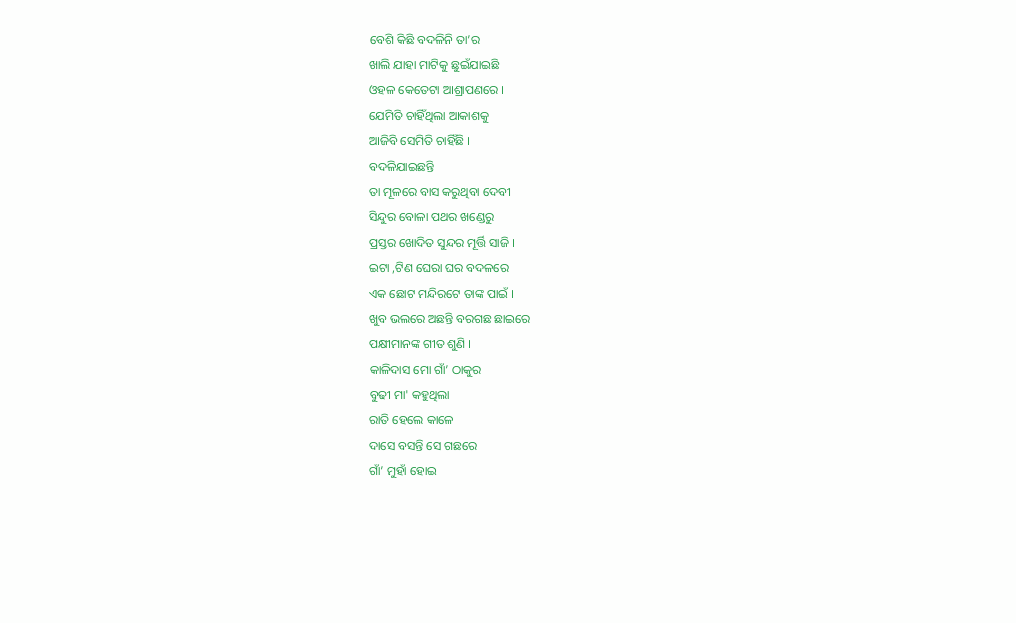ବେଶି କିଛି ବଦଳିନି ତା’ର
ଖାଲି ଯାହା ମାଟିକୁ ଛୁଇଁଯାଇଛି
ଓହଳ କେତେଟା ଆଶ୍ରାପଣରେ ।
ଯେମିତି ଚାହିଁଥିଲା ଆକାଶକୁ
ଆଜିବି ସେମିତି ଚାହିଁଛି ।
ବଦଳିଯାଇଛନ୍ତି
ତା ମୂଳରେ ବାସ କରୁଥିବା ଦେବୀ
ସିନ୍ଦୁର ବୋଳା ପଥର ଖଣ୍ଡେରୁ
ପ୍ରସ୍ତର ଖୋଦିତ ସୁନ୍ଦର ମୂର୍ତ୍ତି ସାଜି ।
ଇଟା ,ଟିଣ ଘେରା ଘର ବଦଳରେ
ଏକ ଛୋଟ ମନ୍ଦିରଟେ ତାଙ୍କ ପାଇଁ ।
ଖୁବ ଭଲରେ ଅଛନ୍ତି ବରଗଛ ଛାଇରେ
ପକ୍ଷୀମାନଙ୍କ ଗୀତ ଶୁଣି ।
କାଳିଦାସ ମୋ ଗାଁ’ ଠାକୁର
ବୁଢୀ ମା' କହୁଥିଲା
ରାତି ହେଲେ କାଳେ
ଦାସେ ବସନ୍ତି ସେ ଗଛରେ
ଗାଁ’ ମୁହାଁ ହୋଇ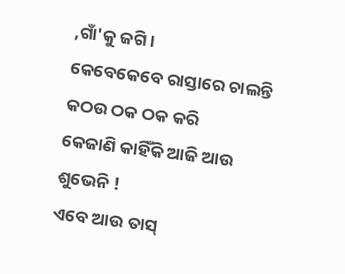,ଗାଁ'କୁ ଜଗି ।
କେବେକେବେ ରାସ୍ତାରେ ଚାଲନ୍ତି
କଠଉ ଠକ ଠକ କରି
କେଜାଣି କାହିଁକି ଆଜି ଆଉ ଶୁଭେନି !
ଏବେ ଆଉ ତାସ୍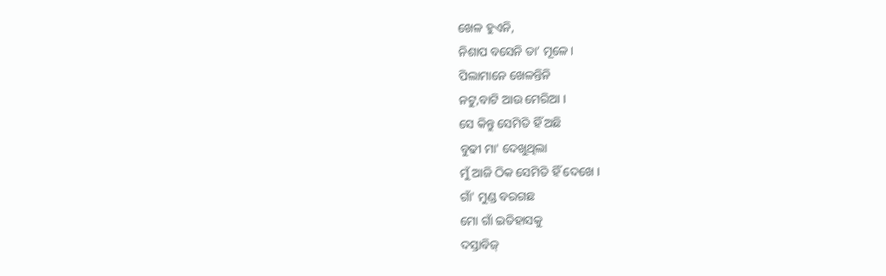ଖେଳ ହୁଏନି,
ନିଶାପ ବସେନି ତା’ ମୂଳେ ।
ପିଲାମାନେ ଖେଳନ୍ତିନି
ନଟୁ,ବାଟି ଆଉ ମେରିଆ ।
ସେ କିନ୍ତୁ ସେମିତି ହିଁ ଅଛି
ବୁଢୀ ମା' ଦେଖୁଥିଲା
ମୁଁ ଆଜି ଠିକ ସେମିତି ହିଁ ଦେଖେ ।
ଗାଁ' ମୁଣ୍ଡ ବରଗଛ
ମୋ ଗାଁ ଇତିହାସକୁ
ଦସ୍ତାବିଜ୍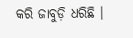କରି ଜାବୁଡ଼ି ଧରିଛି ।